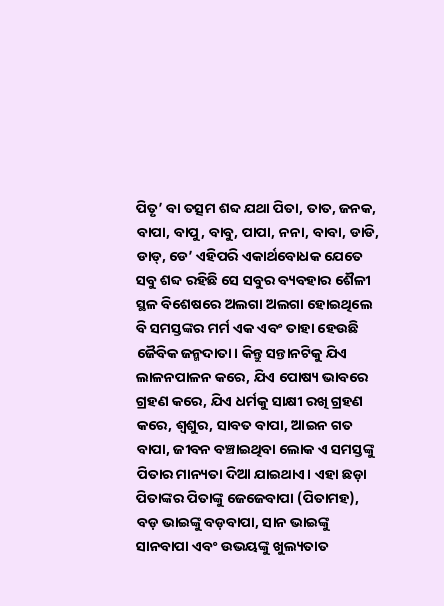ପିତୃ’ ବା ତତ୍ସମ ଶବ୍ଦ ଯଥା ପିତା, ତାତ, ଜନକ, ବାପା, ବାପୁ, ବାବୁ, ପାପା, ନନା, ବାବା, ଡାଡି, ଡାଡ୍, ଡେ’ ଏହିପରି ଏକାର୍ଥବୋଧକ ଯେତେ ସବୁ ଶବ୍ଦ ରହିଛି ସେ ସବୁର ବ୍ୟବହାର ଶୈଳୀ ସ୍ଥଳ ବିଶେଷରେ ଅଲଗା ଅଲଗା ହୋଇଥିଲେ ବି ସମସ୍ତଙ୍କର ମର୍ମ ଏକ ଏବଂ ତାହା ହେଉଛି ଜୈବିକ ଜନ୍ମଦାତା। କିନ୍ତୁ ସନ୍ତାନଟିକୁ ଯିଏ ଲାଳନପାଳନ କରେ, ଯିଏ ପୋଷ୍ୟ ଭାବରେ ଗ୍ରହଣ କରେ, ଯିଏ ଧର୍ମକୁ ସାକ୍ଷୀ ରଖି ଗ୍ରହଣ କରେ, ଶ୍ୱଶୁର, ସାବତ ବାପା, ଆଇନ ଗତ ବାପା, ଜୀବନ ବଞ୍ଚାଇଥିବା ଲୋକ ଏ ସମସ୍ତଙ୍କୁ ପିତାର ମାନ୍ୟତା ଦିଆ ଯାଇଥାଏ। ଏହା ଛଡ଼ା ପିତାଙ୍କର ପିତାଙ୍କୁ ଜେଜେବାପା (ପିତାମହ), ବଡ଼ ଭାଇଙ୍କୁ ବଡ଼ବାପା, ସାନ ଭାଇଙ୍କୁ ସାନବାପା ଏବଂ ଉଭୟଙ୍କୁ ଖୁଲ୍ୟତାତ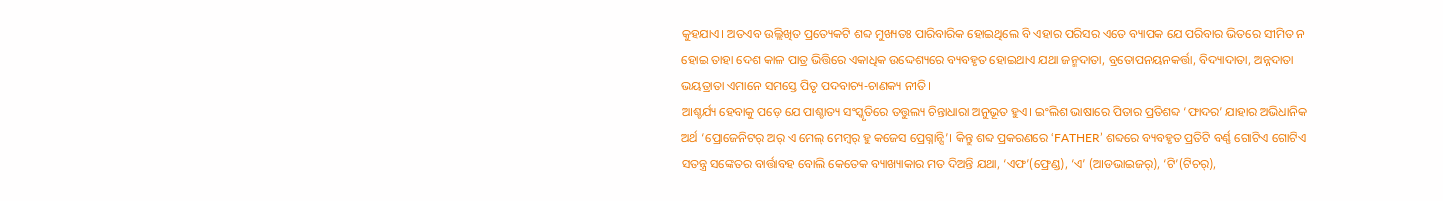କୁହଯାଏ। ଅତଏବ ଉଲ୍ଲିଖିତ ପ୍ରତ୍ୟେକଟି ଶବ୍ଦ ମୁଖ୍ୟତଃ ପାରିବାରିକ ହୋଇଥିଲେ ବି ଏହାର ପରିସର ଏତେ ବ୍ୟାପକ ଯେ ପରିବାର ଭିତରେ ସୀମିତ ନ ହୋଇ ତାହା ଦେଶ କାଳ ପାତ୍ର ଭିତ୍ତିରେ ଏକାଧିକ ଉଦ୍ଦେଶ୍ୟରେ ବ୍ୟବହୃତ ହୋଇଥାଏ ଯଥା ଜନ୍ମଦାତା, ବ୍ରତୋପନୟନକର୍ତ୍ତା, ବିଦ୍ୟାଦାତା, ଅନ୍ନଦାତା ଭୟତ୍ରାତା ଏମାନେ ସମସ୍ତେ ପିତୃ ପଦବାଚ୍ୟ-ଚାଣକ୍ୟ ନୀତି।
ଆଶ୍ଚର୍ଯ୍ୟ ହେବାକୁ ପଡ଼େ ଯେ ପାଶ୍ଚାତ୍ୟ ସଂସ୍କୃତିରେ ତତ୍ତୁଲ୍ୟ ଚିନ୍ତାଧାରା ଅନୁଭୂତ ହୁଏ। ଇଂଲିଶ ଭାଷାରେ ପିତାର ପ୍ରତିଶବ୍ଦ ‘ଫାଦର’ ଯାହାର ଅଭିଧାନିକ ଅର୍ଥ ‘ପ୍ରୋଜେନିଟର୍ ଅର୍ ଏ ମେଲ୍ ମେମ୍ବର୍ ହୁ କଜେସ ପ୍ରେଗ୍ନାନ୍ସି’। କିନ୍ତୁ ଶବ୍ଦ ପ୍ରକରଣରେ ‘FATHER’ ଶବ୍ଦରେ ବ୍ୟବହୃତ ପ୍ରତିଟି ବର୍ଣ୍ଣ ଗୋଟିଏ ଗୋଟିଏ ସତନ୍ତ୍ର ସଙ୍କେତର ବାର୍ତ୍ତାବହ ବୋଲି କେତେକ ବ୍ୟାଖ୍ୟାକାର ମତ ଦିଅନ୍ତି ଯଥା, ‘ଏଫ’(ଫ୍ରେଣ୍ଡ), ‘ଏ’ (ଆଡଭାଇଜର୍), ‘ଟି’(ଟିଚର୍),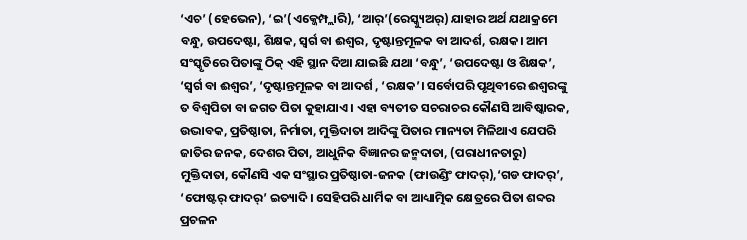‘ଏଚ’ (ହେଭେନ), ‘ଇ’(ଏକ୍ଜେମ୍ପ୍ଲାରି), ‘ଆର୍’(ରେସ୍କ୍ୟୁଅର୍) ଯାହାର ଅର୍ଥ ଯଥାକ୍ରମେ ବନ୍ଧୁ, ଉପଦେଷ୍ଟା, ଶିକ୍ଷକ, ସ୍ବର୍ଗ ବା ଈଶ୍ୱର, ଦୃଷ୍ଟାନ୍ତମୂଳକ ବା ଆଦର୍ଶ, ରକ୍ଷକ। ଆମ ସଂସ୍କୃତିରେ ପିତାଙ୍କୁ ଠିକ୍ ଏହି ସ୍ଥାନ ଦିଆ ଯାଇଛି ଯଥା ‘ବନ୍ଧୁ’, ‘ଉପଦେଷ୍ଟା ଓ ଶିକ୍ଷକ’, ‘ସ୍ବର୍ଗ ବା ଈଶ୍ୱର’, ‘ଦୃଷ୍ଟାନ୍ତମୂଳକ ବା ଆଦର୍ଶ , ‘ରକ୍ଷକ’। ସର୍ବୋପରି ପୃଥିବୀରେ ଈଶ୍ୱରଙ୍କୁ ତ ବିଶ୍ୱପିତା ବା ଜଗତ ପିତା କୁହାଯାଏ। ଏହା ବ୍ୟତୀତ ସଚରାଚର କୌଣସି ଆବିଷ୍କାରକ, ଉଦ୍ଭାବକ, ପ୍ରତିଷ୍ଠାତା, ନିର୍ମାତା, ମୁକ୍ତିଦାତା ଆଦିଙ୍କୁ ପିତାର ମାନ୍ୟତା ମିଳିଥାଏ ଯେପରି ଜାତିର ଜନକ, ଦେଶର ପିତା, ଆଧୁନିକ ବିଜ୍ଞାନର ଜନ୍ମଦାତା, (ପରାଧୀନତାରୁ) ମୁକ୍ତିଦାତା, କୌଣସି ଏକ ସଂସ୍ଥାର ପ୍ରତିଷ୍ଠାତା-ଜନକ (ଫାଉଣ୍ଡିଂ ଫାଦର୍),‘ଗଡ ଫାଦର୍’, ‘ଫୋଷ୍ଟର୍ ଫାଦର୍’ ଇତ୍ୟାଦି। ସେହିପରି ଧାର୍ମିକ ବା ଆଧ୍ୟାତ୍ମିକ କ୍ଷେତ୍ରରେ ପିତା ଶବ୍ଦର ପ୍ରଚଳନ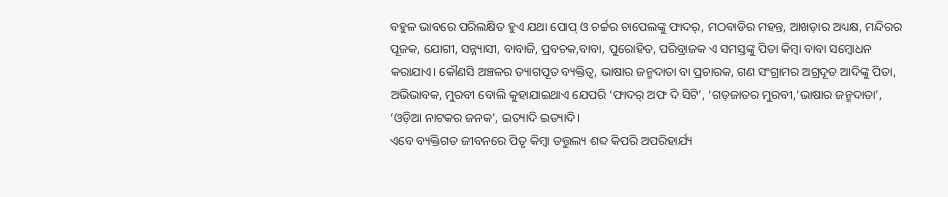ବହୁଳ ଭାବରେ ପରିଲକ୍ଷିତ ହୁଏ ଯଥା ପୋପ୍ ଓ ଚର୍ଚ୍ଚର ଚାପେଲଙ୍କୁ ଫାଦର୍, ମଠବାଡିର ମହନ୍ତ, ଆଖଡ଼ାର ଅଧ୍ୟକ୍ଷ, ମନ୍ଦିରର ପୂଜକ, ଯୋଗୀ, ସନ୍ନ୍ୟାସୀ, ବାବାଜି, ପ୍ରବଚକ,ବାବା, ପୁରୋହିତ, ପରିବ୍ରାଜକ ଏ ସମସ୍ତଙ୍କୁ ପିତା କିମ୍ବା ବାବା ସମ୍ବୋଧନ କରାଯାଏ। କୌଣସି ଅଞ୍ଚଳର ତ୍ୟାଗପୂତ ବ୍ୟକ୍ତିତ୍ୱ, ଭାଷାର ଜନ୍ମଦାତା ବା ପ୍ରଚାରକ, ଗଣ ସଂଗ୍ରାମର ଅଗ୍ରଦୂତ ଆଦିଙ୍କୁ ପିତା, ଅଭିଭାବକ, ମୁରବୀ ବୋଲି କୁହାଯାଇଥାଏ ଯେପରି ‘ଫାଦର୍ ଅଫ ଦି ସିଟି’, ‘ଗଡ଼ଜାତର ମୁରବୀ,‘ଭାଷାର ଜନ୍ମଦାତା’, ‘ଓଡ଼ିଆ ନାଟକର ଜନକ’, ଇତ୍ୟାଦି ଇତ୍ୟାଦି।
ଏବେ ବ୍ୟକ୍ତିଗତ ଜୀବନରେ ପିତୃ କିମ୍ବା ତତ୍ତୁଲ୍ୟ ଶବ୍ଦ କିପରି ଅପରିହାର୍ଯ୍ୟ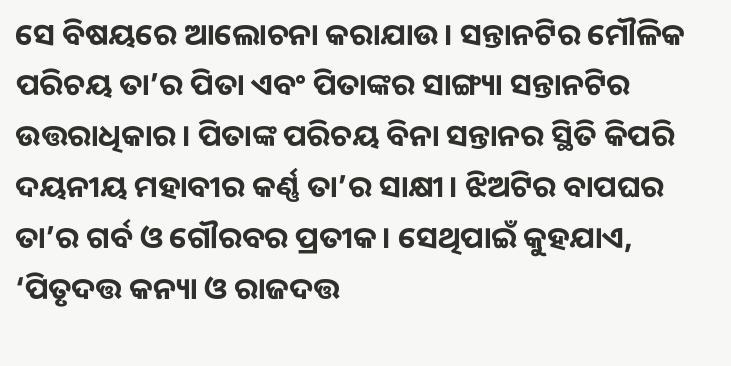ସେ ବିଷୟରେ ଆଲୋଚନା କରାଯାଉ। ସନ୍ତାନଟିର ମୌଳିକ ପରିଚୟ ତା’ର ପିତା ଏବଂ ପିତାଙ୍କର ସାଙ୍ଗ୍ୟା ସନ୍ତାନଟିର ଉତ୍ତରାଧିକାର। ପିତାଙ୍କ ପରିଚୟ ବିନା ସନ୍ତାନର ସ୍ଥିତି କିପରି ଦୟନୀୟ ମହାବୀର କର୍ଣ୍ଣ ତା’ର ସାକ୍ଷୀ। ଝିଅଟିର ବାପଘର ତା’ର ଗର୍ବ ଓ ଗୌରବର ପ୍ରତୀକ। ସେଥିପାଇଁ କୁହଯାଏ, ‘ପିତୃଦତ୍ତ କନ୍ୟା ଓ ରାଜଦତ୍ତ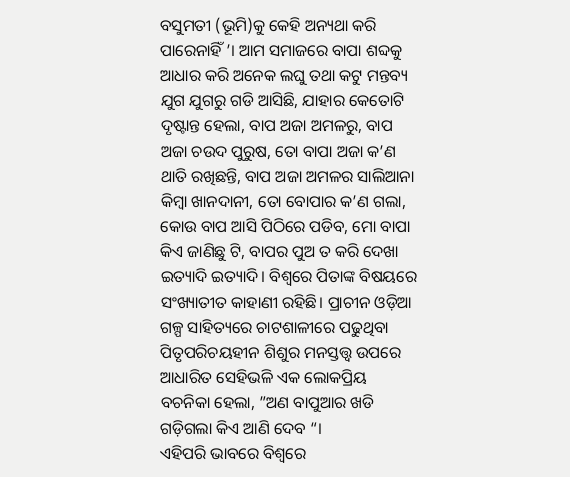ବସୁମତୀ (ଭୂମି)କୁ କେହି ଅନ୍ୟଥା କରି ପାରେନାହିଁ ’। ଆମ ସମାଜରେ ବାପା ଶବ୍ଦକୁ ଆଧାର କରି ଅନେକ ଲଘୁ ତଥା କଟୁ ମନ୍ତବ୍ୟ ଯୁଗ ଯୁଗରୁ ଗଡି ଆସିଛି, ଯାହାର କେତୋଟି ଦୃଷ୍ଟାନ୍ତ ହେଲା, ବାପ ଅଜା ଅମଳରୁ, ବାପ ଅଜା ଚଉଦ ପୁରୁଷ, ତୋ ବାପା ଅଜା କ’ଣ ଥାତି ରଖିଛନ୍ତି, ବାପ ଅଜା ଅମଳର ସାଲିଆନା କିମ୍ବା ଖାନଦାନୀ, ତୋ ବୋପାର କ’ଣ ଗଲା, କୋଉ ବାପ ଆସି ପିଠିରେ ପଡିବ, ମୋ ବାପା କିଏ ଜାଣିଛୁ ଟି, ବାପର ପୁଅ ତ କରି ଦେଖା ଇତ୍ୟାଦି ଇତ୍ୟାଦି। ବିଶ୍ୱରେ ପିତାଙ୍କ ବିଷୟରେ ସଂଖ୍ୟାତୀତ କାହାଣୀ ରହିଛି। ପ୍ରାଚୀନ ଓଡ଼ିଆ ଗଳ୍ପ ସାହିତ୍ୟରେ ଚାଟଶାଳୀରେ ପଢୁଥିବା ପିତୃପରିଚୟହୀନ ଶିଶୁର ମନସ୍ତତ୍ତ୍ୱ ଉପରେ ଆଧାରିତ ସେହିଭଳି ଏକ ଲୋକପ୍ରିୟ ବଚନିକା ହେଲା, ”ଅଣ ବାପୁଆର ଖଡି ଗଡ଼ିଗଲା କିଏ ଆଣି ଦେବ “।
ଏହିପରି ଭାବରେ ବିଶ୍ୱରେ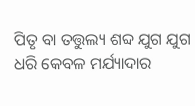ପିତୃ ବା ତତ୍ତୁଲ୍ୟ ଶବ୍ଦ ଯୁଗ ଯୁଗ ଧରି କେବଳ ମର୍ଯ୍ୟାଦାର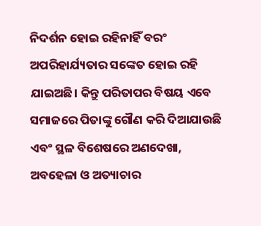ନିଦର୍ଶନ ହୋଇ ରହିନାହିଁ ବରଂ ଅପରିହାର୍ଯ୍ୟତାର ସଙ୍କେତ ହୋଇ ରହି ଯାଇଅଛି। କିନ୍ତୁ ପରିତାପର ବିଷୟ ଏବେ ସମାଜରେ ପିତାଙ୍କୁ ଗୌଣ କରି ଦିଆଯାଉଛି ଏବଂ ସ୍ଥଳ ବିଶେଷରେ ଅଣଦେଖା, ଅବହେଳା ଓ ଅତ୍ୟାଚାର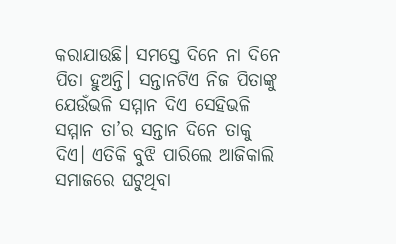କରାଯାଉଛି। ସମସ୍ତେ ଦିନେ ନା ଦିନେ ପିତା ହୁଅନ୍ତି। ସନ୍ତାନଟିଏ ନିଜ ପିତାଙ୍କୁ ଯେଉଁଭଳି ସମ୍ମାନ ଦିଏ ସେହିଭଳି ସମ୍ମାନ ତା’ର ସନ୍ତାନ ଦିନେ ତାକୁ ଦିଏ। ଏତିକି ବୁଝି ପାରିଲେ ଆଜିକାଲି ସମାଜରେ ଘଟୁଥିବା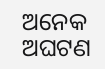ଅନେକ ଅଘଟଣ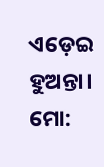ଏଡ଼େଇ ହୁଅନ୍ତା।
ମୋ: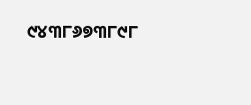୯୪୩୮୬୭୩୮୯୮